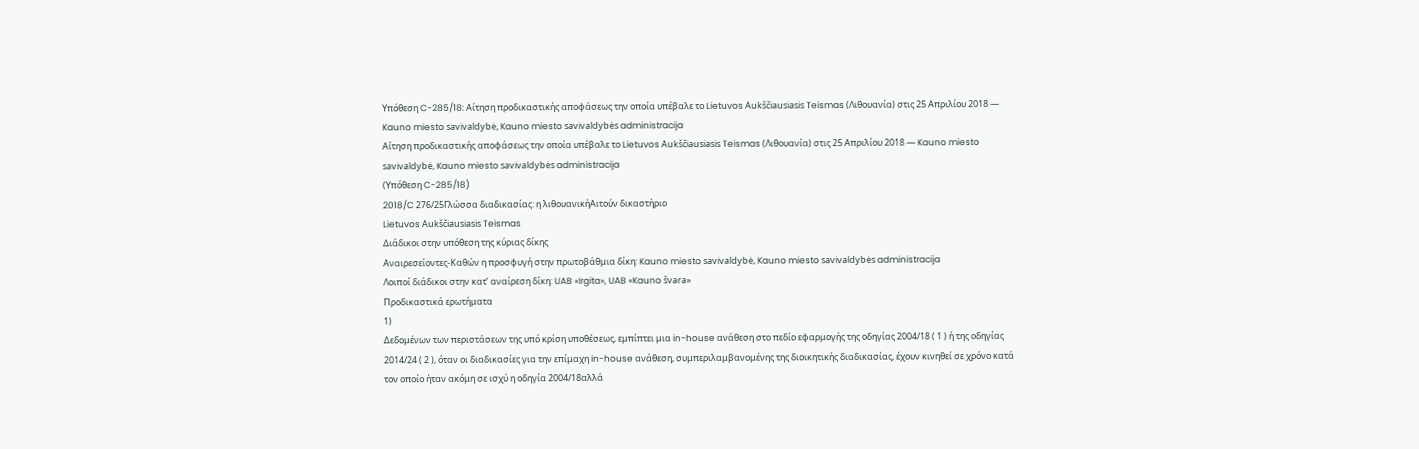Υπόθεση C-285/18: Αίτηση προδικαστικής αποφάσεως την οποία υπέβαλε το Lietuvos Aukščiausiasis Teismas (Λιθουανία) στις 25 Απριλίου 2018 — Kauno miesto savivaldybė, Kauno miesto savivaldybės administracija
Αίτηση προδικαστικής αποφάσεως την οποία υπέβαλε το Lietuvos Aukščiausiasis Teismas (Λιθουανία) στις 25 Απριλίου 2018 — Kauno miesto savivaldybė, Kauno miesto savivaldybės administracija
(Υπόθεση C-285/18)
2018/C 276/25Γλώσσα διαδικασίας: η λιθουανικήΑιτούν δικαστήριο
Lietuvos Aukščiausiasis Teismas
Διάδικοι στην υπόθεση της κύριας δίκης
Αναιρεσείοντες-Καθών η προσφυγή στην πρωτοβάθμια δίκη: Kauno miesto savivaldybė, Kauno miesto savivaldybės administracija
Λοιποί διάδικοι στην κατ’ αναίρεση δίκη: UAB «Irgita», UAB «Kauno švara»
Προδικαστικά ερωτήματα
1)
Δεδομένων των περιστάσεων της υπό κρίση υποθέσεως, εμπίπτει μια in-house ανάθεση στο πεδίο εφαρμογής της οδηγίας 2004/18 ( 1 ) ή της οδηγίας 2014/24 ( 2 ), όταν οι διαδικασίες για την επίμαχη in-house ανάθεση, συμπεριλαμβανομένης της διοικητικής διαδικασίας, έχουν κινηθεί σε χρόνο κατά τον οποίο ήταν ακόμη σε ισχύ η οδηγία 2004/18αλλά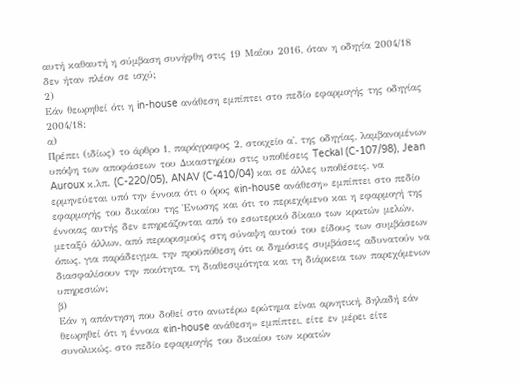αυτή καθαυτή η σύμβαση συνήφθη στις 19 Μαΐου 2016, όταν η οδηγία 2004/18 δεν ήταν πλέον σε ισχύ;
2)
Εάν θεωρηθεί ότι η in-house ανάθεση εμπίπτει στο πεδίο εφαρμογής της οδηγίας 2004/18:
α)
Πρέπει (ιδίως) το άρθρο 1, παράγραφος 2, στοιχείο α', της οδηγίας, λαμβανομένων υπόψη των αποφάσεων του Δικαστηρίου στις υποθέσεις Teckal (C-107/98), Jean Auroux κ.λπ. (C-220/05), ANAV (C-410/04) και σε άλλες υποθέσεις, να ερμηνεύεται υπό την έννοια ότι ο όρος «in-house ανάθεση» εμπίπτει στο πεδίο εφαρμογής του δικαίου της Ένωσης και ότι το περιεχόμενο και η εφαρμογή της έννοιας αυτής δεν επηρεάζονται από το εσωτερικό δίκαιο των κρατών μελών, μεταξύ άλλων, από περιορισμούς στη σύναψη αυτού του είδους των συμβάσεων όπως, για παράδειγμα, την προϋπόθεση ότι οι δημόσιες συμβάσεις αδυνατούν να διασφαλίσουν την ποιότητα, τη διαθεσιμότητα και τη διάρκεια των παρεχόμενων υπηρεσιών;
β)
Εάν η απάντηση που δοθεί στο ανωτέρω ερώτημα είναι αρνητική, δηλαδή εάν θεωρηθεί ότι η έννοια «in-house ανάθεση» εμπίπτει, είτε εν μέρει είτε συνολικώς, στο πεδίο εφαρμογής του δικαίου των κρατών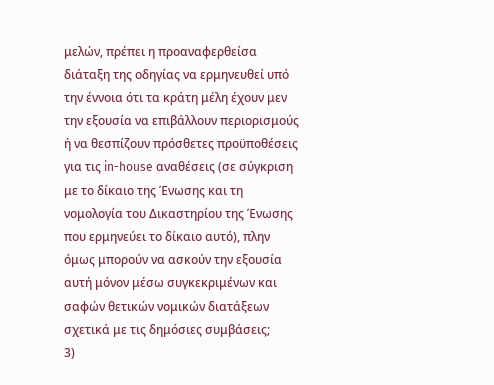μελών, πρέπει η προαναφερθείσα διάταξη της οδηγίας να ερμηνευθεί υπό την έννοια ότι τα κράτη μέλη έχουν μεν την εξουσία να επιβάλλουν περιορισμούς ή να θεσπίζουν πρόσθετες προϋποθέσεις για τις in-house αναθέσεις (σε σύγκριση με το δίκαιο της Ένωσης και τη νομολογία του Δικαστηρίου της Ένωσης που ερμηνεύει το δίκαιο αυτό), πλην όμως μπορούν να ασκούν την εξουσία αυτή μόνον μέσω συγκεκριμένων και σαφών θετικών νομικών διατάξεων σχετικά με τις δημόσιες συμβάσεις;
3)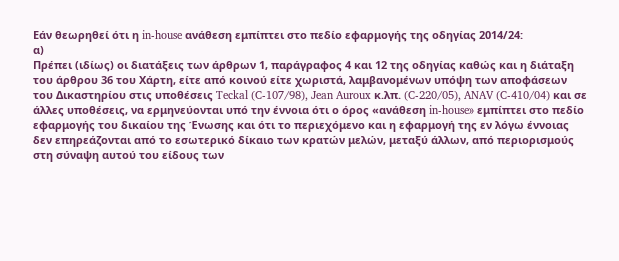Εάν θεωρηθεί ότι η in-house ανάθεση εμπίπτει στο πεδίο εφαρμογής της οδηγίας 2014/24:
α)
Πρέπει (ιδίως) οι διατάξεις των άρθρων 1, παράγραφος 4 και 12 της οδηγίας καθώς και η διάταξη του άρθρου 36 του Χάρτη, είτε από κοινού είτε χωριστά, λαμβανομένων υπόψη των αποφάσεων του Δικαστηρίου στις υποθέσεις Teckal (C-107/98), Jean Auroux κ.λπ. (C-220/05), ANAV (C-410/04) και σε άλλες υποθέσεις, να ερμηνεύονται υπό την έννοια ότι ο όρος «ανάθεση in-house» εμπίπτει στο πεδίο εφαρμογής του δικαίου της Ένωσης και ότι το περιεχόμενο και η εφαρμογή της εν λόγω έννοιας δεν επηρεάζονται από το εσωτερικό δίκαιο των κρατών μελών, μεταξύ άλλων, από περιορισμούς στη σύναψη αυτού του είδους των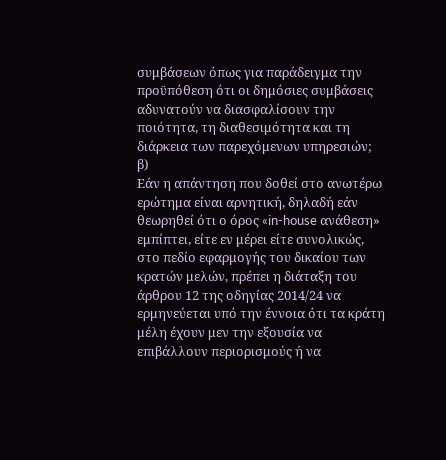συμβάσεων όπως για παράδειγμα την προϋπόθεση ότι οι δημόσιες συμβάσεις αδυνατούν να διασφαλίσουν την ποιότητα, τη διαθεσιμότητα και τη διάρκεια των παρεχόμενων υπηρεσιών;
β)
Εάν η απάντηση που δοθεί στο ανωτέρω ερώτημα είναι αρνητική, δηλαδή εάν θεωρηθεί ότι ο όρος «in-house ανάθεση» εμπίπτει, είτε εν μέρει είτε συνολικώς, στο πεδίο εφαρμογής του δικαίου των κρατών μελών, πρέπει η διάταξη του άρθρου 12 της οδηγίας 2014/24 να ερμηνεύεται υπό την έννοια ότι τα κράτη μέλη έχουν μεν την εξουσία να επιβάλλουν περιορισμούς ή να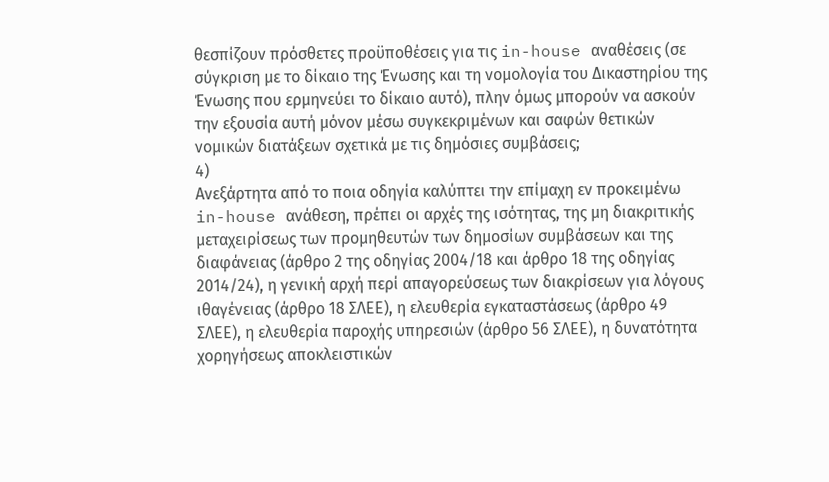θεσπίζουν πρόσθετες προϋποθέσεις για τις in-house αναθέσεις (σε σύγκριση με το δίκαιο της Ένωσης και τη νομολογία του Δικαστηρίου της Ένωσης που ερμηνεύει το δίκαιο αυτό), πλην όμως μπορούν να ασκούν την εξουσία αυτή μόνον μέσω συγκεκριμένων και σαφών θετικών νομικών διατάξεων σχετικά με τις δημόσιες συμβάσεις;
4)
Ανεξάρτητα από το ποια οδηγία καλύπτει την επίμαχη εν προκειμένω in-house ανάθεση, πρέπει οι αρχές της ισότητας, της μη διακριτικής μεταχειρίσεως των προμηθευτών των δημοσίων συμβάσεων και της διαφάνειας (άρθρο 2 της οδηγίας 2004/18 και άρθρο 18 της οδηγίας 2014/24), η γενική αρχή περί απαγορεύσεως των διακρίσεων για λόγους ιθαγένειας (άρθρο 18 ΣΛΕΕ), η ελευθερία εγκαταστάσεως (άρθρο 49 ΣΛΕΕ), η ελευθερία παροχής υπηρεσιών (άρθρο 56 ΣΛΕΕ), η δυνατότητα χορηγήσεως αποκλειστικών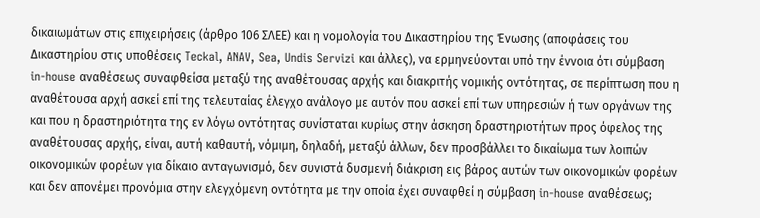δικαιωμάτων στις επιχειρήσεις (άρθρο 106 ΣΛΕΕ) και η νομολογία του Δικαστηρίου της Ένωσης (αποφάσεις του Δικαστηρίου στις υποθέσεις Teckal, ANAV, Sea, Undis Servizi και άλλες), να ερμηνεύονται υπό την έννοια ότι σύμβαση in-house αναθέσεως συναφθείσα μεταξύ της αναθέτουσας αρχής και διακριτής νομικής οντότητας, σε περίπτωση που η αναθέτουσα αρχή ασκεί επί της τελευταίας έλεγχο ανάλογο με αυτόν που ασκεί επί των υπηρεσιών ή των οργάνων της και που η δραστηριότητα της εν λόγω οντότητας συνίσταται κυρίως στην άσκηση δραστηριοτήτων προς όφελος της αναθέτουσας αρχής, είναι, αυτή καθαυτή, νόμιμη, δηλαδή, μεταξύ άλλων, δεν προσβάλλει το δικαίωμα των λοιπών οικονομικών φορέων για δίκαιο ανταγωνισμό, δεν συνιστά δυσμενή διάκριση εις βάρος αυτών των οικονομικών φορέων και δεν απονέμει προνόμια στην ελεγχόμενη οντότητα με την οποία έχει συναφθεί η σύμβαση in-house αναθέσεως;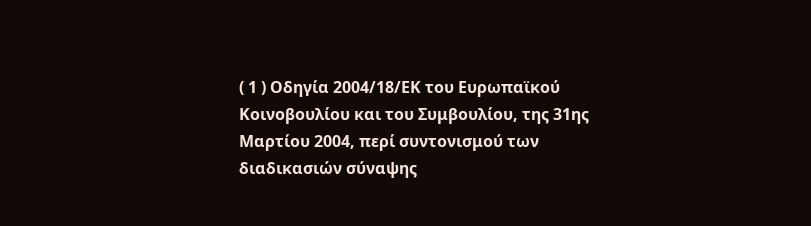( 1 ) Οδηγία 2004/18/ΕΚ του Ευρωπαϊκού Κοινοβουλίου και του Συμβουλίου, της 31ης Μαρτίου 2004, περί συντονισμού των διαδικασιών σύναψης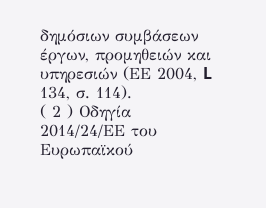δημόσιων συμβάσεων έργων, προμηθειών και υπηρεσιών (ΕΕ 2004, L 134, σ. 114).
( 2 ) Οδηγία 2014/24/ΕΕ του Ευρωπαϊκού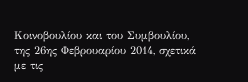Κοινοβουλίου και του Συμβουλίου, της 26ης Φεβρουαρίου 2014, σχετικά με τις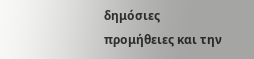δημόσιες προμήθειες και την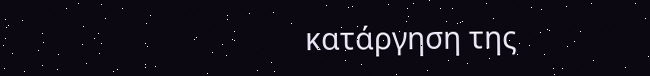κατάργηση της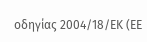οδηγίας 2004/18/ΕΚ (ΕΕ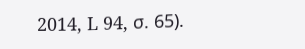2014, L 94, σ. 65).